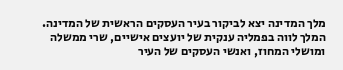מלך המדינה יצא לביקור בעיר העסקים הראשית של המדינה. המלך לווה בפמליה ענקית של יועצים אישיים, שרי ממשלה ומושלי המחוז, ואנשי העסקים של העיר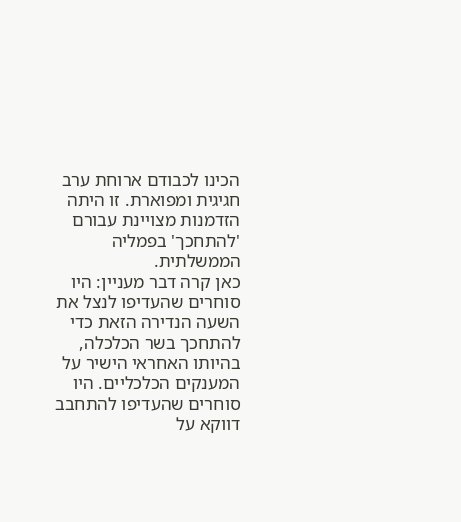הכינו לכבודם ארוחת ערב חגיגית ומפוארת. זו היתה הזדמנות מצויינת עבורם 'להתחכך' בפמליה הממשלתית.
כאן קרה דבר מעניין: היו סוחרים שהעדיפו לנצל את השעה הנדירה הזאת כדי להתחכך בשר הכלכלה, בהיותו האחראי הישיר על המענקים הכלכליים. היו סוחרים שהעדיפו להתחבב דווקא על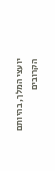יועצי המלך, בהיותם הקרובים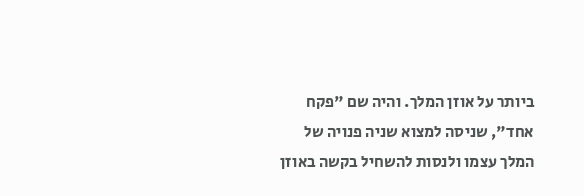ביותר על אוזן המלך. והיה שם "פקח אחד", שניסה למצוא שניה פנויה של המלך עצמו ולנסות להשחיל בקשה באוזן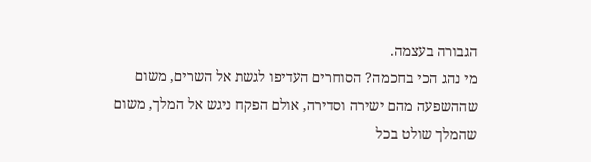הגבורה בעצמה.
מי נהג הכי בחכמה? הסוחרים העדיפו לגשת אל השרים, משום שההשפעה מהם ישירה וסדירה, אולם הפקח ניגש אל המלך, משום שהמלך שולט בכל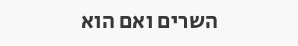השרים ואם הוא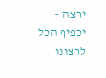ירצה – יכפיף הכל לרצונו